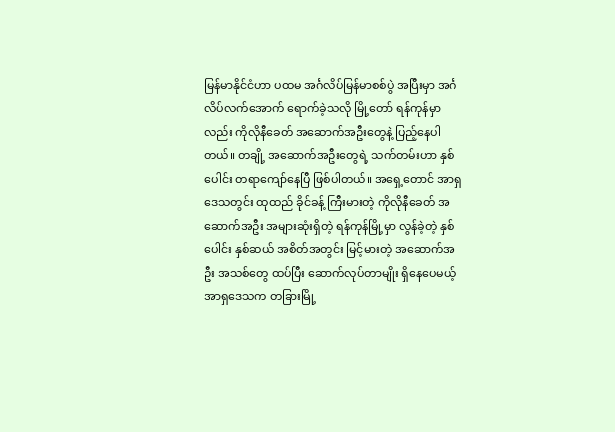မြန်မာနိုင်ငံဟာ ပထမ အင်္ဂလိပ်မြန်မာစစ်ပွဲ အပြီးမှာ အင်္ဂလိပ်လက်အောက် ရောက်ခဲ့သလို မြို့တော် ရန်ကုန်မှာလည်း ကိုလိုနီခေတ် အဆောက်အဦးတွေနဲ့ ပြည့်နေပါတယ်။ တချို့ အဆောက်အဦးတွေရဲ့ သက်တမ်းဟာ နှစ်ပေါင်း တရာကျော်နေပြီ ဖြစ်ပါတယ်။ အရှေ့တောင် အာရှဒေသတွင်း ထုထည် ခိုင်ခန့် ကြီးမားတဲ့ ကိုလိုနီခေတ် အဆောက်အဦး အများဆုံးရှိတဲ့ ရန်ကုန်မြို့မှာ လွန်ခဲ့တဲ့ နှစ်ပေါင်း နှစ်ဆယ် အစိတ်အတွင်း မြင့်မားတဲ့ အဆောက်အဦး အသစ်တွေ ထပ်ပြီး ဆောက်လုပ်တာမျိုး ရှိနေပေမယ့် အာရှဒေသက တခြားမြို့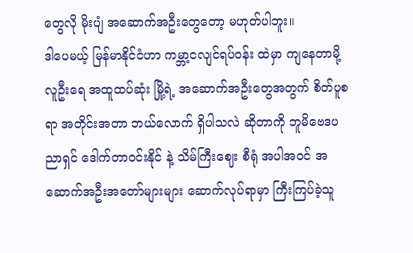တွေလို မိုးပျံ အဆောက်အဦးတွေတော့ မဟုတ်ပါဘူး။
ဒါပေမယ့် မြန်မာနိုင်ငံဟာ ကမ္ဘာ့ငလျင်ရပ်ဝန်း ထဲမှာ ကျနေတာမို့ လူဦးရေ အထူထပ်ဆုံး မြို့ရဲ့ အဆောက်အဦးတွေအတွက် စိတ်ပူစရာ အတိုင်းအတာ ဘယ်လောက် ရှိပါသလဲ ဆိုတာကို ဘူမိဗေဒပညာရှင် ဒေါက်တာဝင်းနိုင် နဲ့ သိမ်ကြီးဈေး စီရုံ အပါအဝင် အဆောက်အဦးအတော်များများ ဆောက်လုပ်ရာမှာ ကြီးကြပ်ခဲ့သူ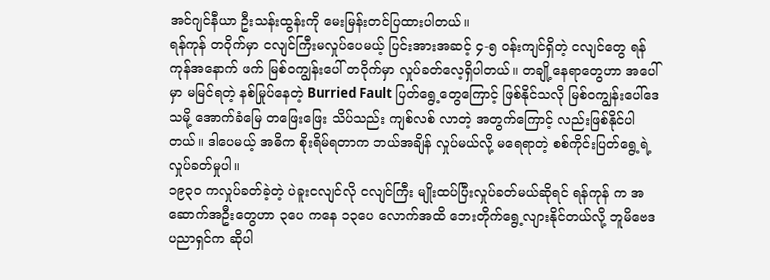အင်ဂျင်နီယာ ဦးသန်းထွန်းကို မေးမြန်းတင်ပြထားပါတယ်။
ရန်ကုန် တဝိုက်မှာ ငလျင်ကြီးမလှုပ်ပေမယ့် ပြင်းအားအဆင့် ၄-၅ ဝန်းကျင်ရှိတဲ့ ငလျင်တွေ ရန်ကုန်အနောက် ဖက် မြစ်ဝကျွန်းပေါ် တဝိုက်မှာ လှုပ်ခတ်လေ့ရှိပါတယ်။ တချို့နေရာတွေဟာ အပေါ်မှာ မမြင်ရတဲ့ နစ်မြုပ်နေတဲ့ Burried Fault ပြတ်ရွေ့တွေကြောင့် ဖြစ်နိုင်သလို မြစ်ဝကျွန်းပေါ်ဒေသမို့ အောက်ခံမြေ တဖြေးဖြေး သိပ်သည်း ကျစ်လစ် လာတဲ့ အတွက်ကြောင့် လည်းဖြစ်နိုင်ပါတယ်။ ဒါပေမယ့် အဓိက စိုးရိမ်ရတာက ဘယ်အချိန် လှုပ်မယ်လို့ မရေရာတဲ့ စစ်ကိုင်းပြတ်ရွေ့ရဲ့ လှုပ်ခတ်မှုပါ။
၁၉၃၀ ကလှုပ်ခတ်ခဲ့တဲ့ ပဲခူးငလျင်လို ငလျင်ကြီး မျိုးထပ်ပြီးလှုပ်ခတ်မယ်ဆိုရင် ရန်ကုန် က အဆောက်အဦးတွေဟာ ၃ပေ ကနေ ၁၃ပေ လောက်အထိ ဘေးတိုက်ရွေ့လျားနိုင်တယ်လို့ ဘူမိဗေဒပညာရှင်က ဆိုပါ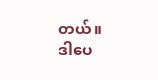တယ်။
ဒါပေ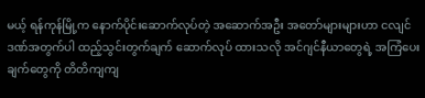မယ့် ရန်ကုန်မြို့က နောက်ပိုင်းဆောက်လုပ်တဲ့ အဆောက်အဦး အတော်များများဟာ ငလျင်ဒဏ်အတွက်ပါ ထည့်သွင်းတွက်ချက် ဆောက်လုပ် ထားသလို အင်ဂျင်နီယာတွေရဲ့ အကြံပေးချက်တွေကို တိတိကျကျ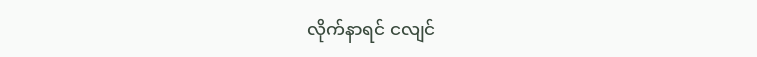လိုက်နာရင် ငလျင်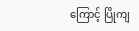ကြောင့် ပြိုကျ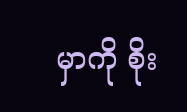မှာကို စိုး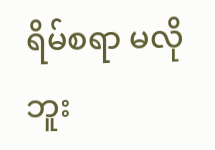ရိမ်စရာ မလို ဘူး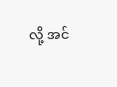လို့ အင်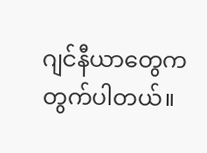ဂျင်နီယာတွေက တွက်ပါတယ်။